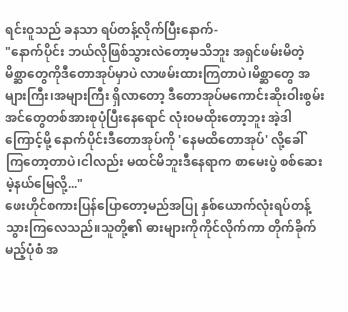ရင်းဝူသည် ခနသာ ရပ်တန့်လိုက်ပြီးနောက်-
"နောက်ပိုင်း ဘယ်လိုဖြစ်သွားလဲတော့မသိဘူး အရှင်ဖမ်းမိတဲ့မိစ္ဆာတွေကိုဒီတောအုပ်မှာပဲ လာဖမ်းထားကြတာပဲ၊မိစ္ဆာတွေ အများကြီး၊အများကြီး ရှိလာတော့ ဒီတောအုပ်မကောင်းဆိုးဝါးစွမ်းအင်တွေတစ်အားစုပုံပြီးနေရောင် လုံး၀မထိုးတော့ဘူး အဲ့ဒါကြောင့်မို့ နောက်ပိုင်းဒီတောအုပ်ကို 'နေမထိတောအုပ်' လို့ခေါ်ကြတော့တာပဲ၊ငါလည်း မထင်မိဘူးဒီနေရာက စာမေးပွဲ စစ်ဆေးမဲ့နယ်မြေလို့..."
ဖေးဟိုင်စကားပြန်ပြောတော့မည်အပြု နှစ်ယောက်လုံးရပ်တန့်သွားကြလေသည်။သူတို့၏ ဓားများကိုကိုင်လိုက်ကာ တိုက်ခိုက်မည့်ပုံစံ အ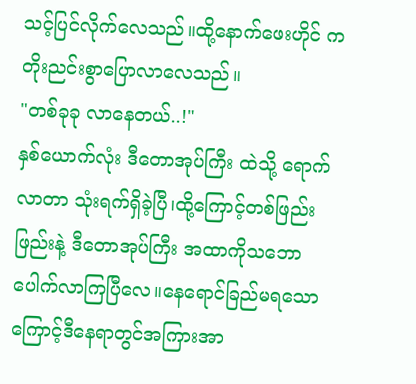သင့်ပြင်လိုက်လေသည်။ထို့နောက်ဖေးဟိုင် က တိုးညင်းစွာပြောလာလေသည်။
"တစ်ခုခု လာနေတယ်..!"
နှစ်ယောက်လုံး ဒီတောအုပ်ကြီး ထဲသို့ ရောက်လာတာ သုံးရက်ရှိခဲ့ပြီ၊ထို့ကြောင့်တစ်ဖြည်းဖြည်းနဲ့ ဒီတောအုပ်ကြီး အထာကိုသဘောပေါက်လာကြပြီလေ။နေရောင်ခြည်မရသော ကြောင့်ဒီနေရာတွင်အကြားအာ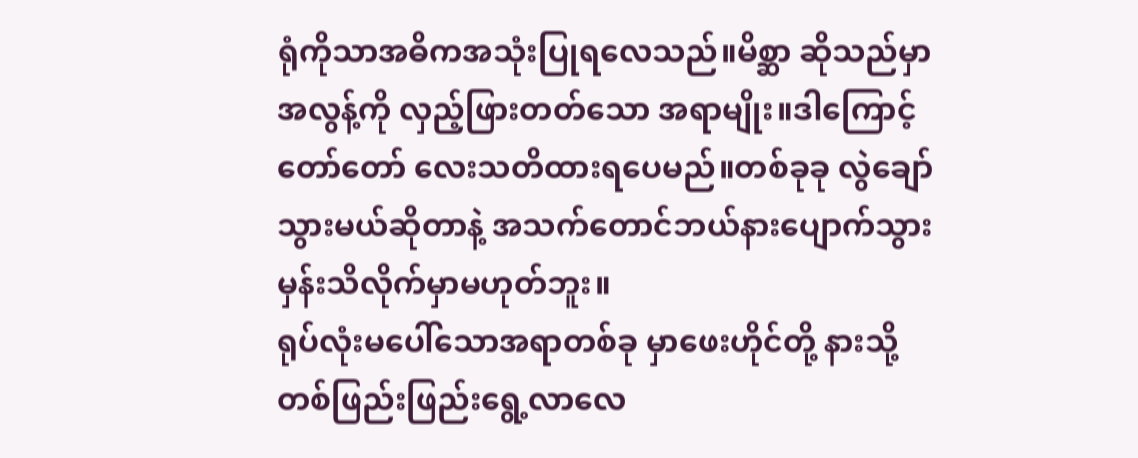ရုံကိုသာအဓိကအသုံးပြုရလေသည်။မိစ္ဆာ ဆိုသည်မှာ အလွန့်ကို လှည့်ဖြားတတ်သော အရာမျိုး။ဒါကြောင့်တော်တော် လေးသတိထားရပေမည်။တစ်ခုခု လွဲချော်သွားမယ်ဆိုတာနဲ့ အသက်တောင်ဘယ်နားပျောက်သွားမှန်းသိလိုက်မှာမဟုတ်ဘူး။
ရုပ်လုံးမပေါ်သောအရာတစ်ခု မှာဖေးဟိုင်တို့ နားသို့တစ်ဖြည်းဖြည်းရွေ့လာလေ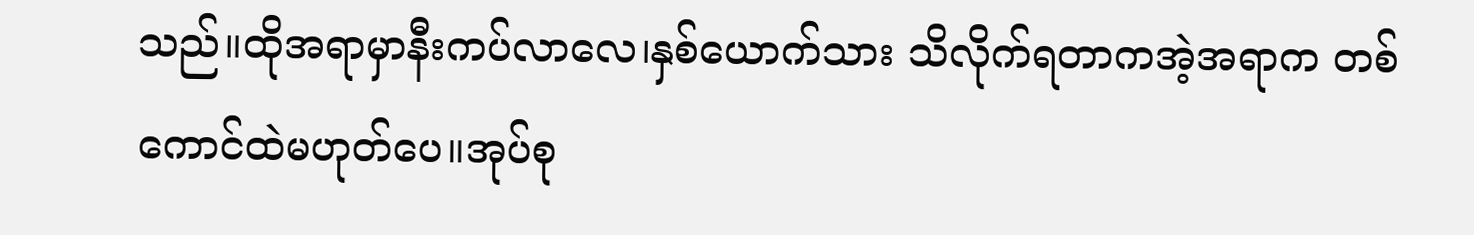သည်။ထိုအရာမှာနီးကပ်လာလေ၊နှစ်ယောက်သား သိလိုက်ရတာကအဲ့အရာက တစ်ကောင်ထဲမဟုတ်ပေ။အုပ်စု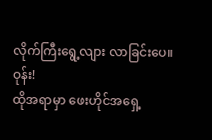လိုက်ကြီးရွေ့လျား လာခြင်းပေ။
ဝုန်း!
ထိုအရာမှာ ဖေးဟိုင်အရှေ့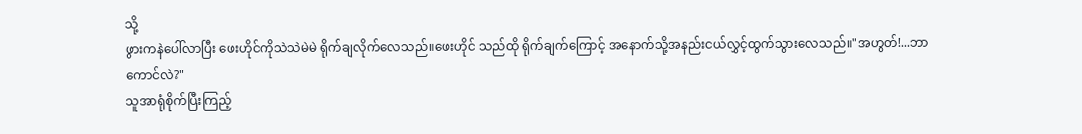သို့
ဖွားကနဲပေါ်လာပြီး ဖေးဟိုင်ကိုသဲသဲမဲမဲ ရိုက်ချလိုက်လေသည်။ဖေးဟိုင် သည်ထို ရိုက်ချက်ကြောင့် အနောက်သို့အနည်းငယ်လွှင့်ထွက်သွားလေသည်။"အဟွတ်!...ဘာကောင်လဲ?"
သူအာရုံစိုက်ပြီးကြည့်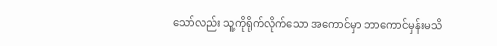သော်လည်း သူ့ကိုရိုက်လိုက်သော အကောင်မှာ ဘာကောင်မှန်းမသိ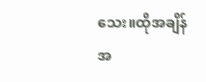သေး။ထိုအချိန် အ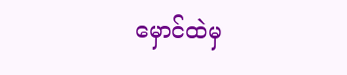မှောင်ထဲမှ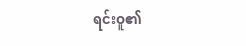ရင်းဝူ၏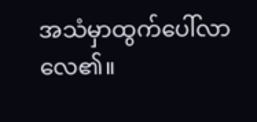အသံမှာထွက်ပေါ်လာလေ၏။